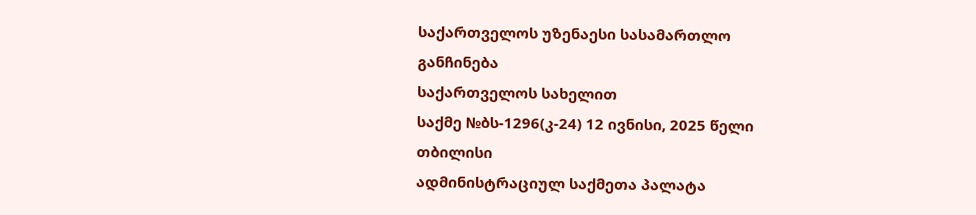საქართველოს უზენაესი სასამართლო
განჩინება
საქართველოს სახელით
საქმე №ბს-1296(კ-24) 12 ივნისი, 2025 წელი
თბილისი
ადმინისტრაციულ საქმეთა პალატა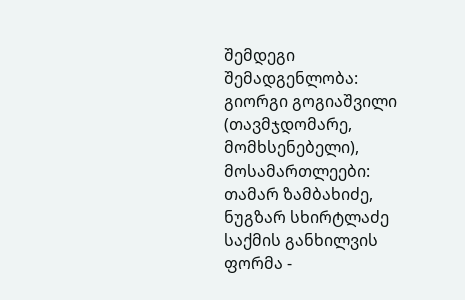შემდეგი შემადგენლობა:
გიორგი გოგიაშვილი (თავმჯდომარე, მომხსენებელი),
მოსამართლეები: თამარ ზამბახიძე, ნუგზარ სხირტლაძე
საქმის განხილვის ფორმა -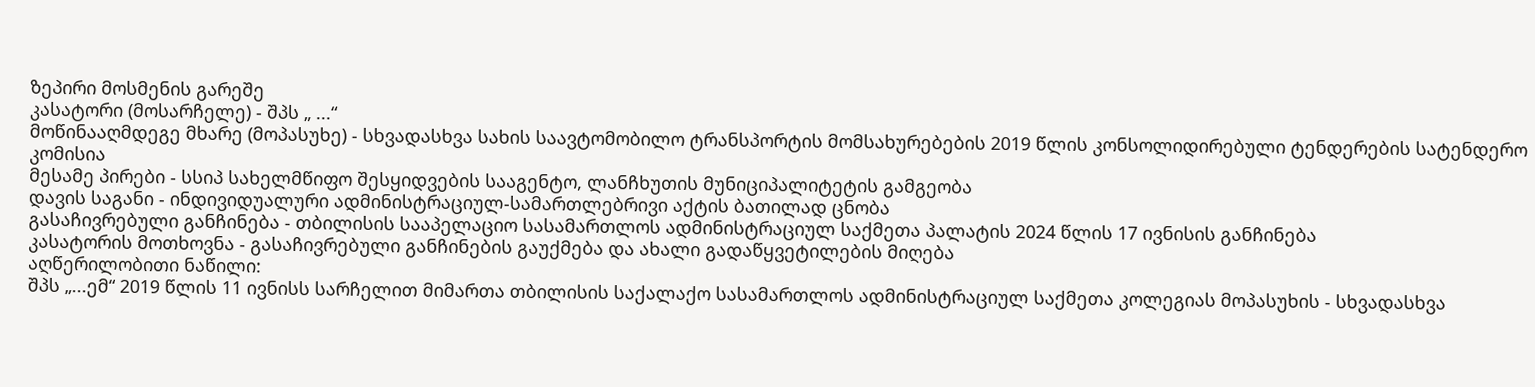ზეპირი მოსმენის გარეშე
კასატორი (მოსარჩელე) - შპს „ ...“
მოწინააღმდეგე მხარე (მოპასუხე) - სხვადასხვა სახის საავტომობილო ტრანსპორტის მომსახურებების 2019 წლის კონსოლიდირებული ტენდერების სატენდერო კომისია
მესამე პირები - სსიპ სახელმწიფო შესყიდვების სააგენტო, ლანჩხუთის მუნიციპალიტეტის გამგეობა
დავის საგანი - ინდივიდუალური ადმინისტრაციულ-სამართლებრივი აქტის ბათილად ცნობა
გასაჩივრებული განჩინება - თბილისის სააპელაციო სასამართლოს ადმინისტრაციულ საქმეთა პალატის 2024 წლის 17 ივნისის განჩინება
კასატორის მოთხოვნა - გასაჩივრებული განჩინების გაუქმება და ახალი გადაწყვეტილების მიღება
აღწერილობითი ნაწილი:
შპს „...ემ“ 2019 წლის 11 ივნისს სარჩელით მიმართა თბილისის საქალაქო სასამართლოს ადმინისტრაციულ საქმეთა კოლეგიას მოპასუხის - სხვადასხვა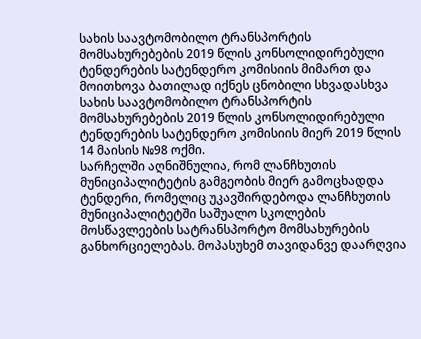სახის საავტომობილო ტრანსპორტის მომსახურებების 2019 წლის კონსოლიდირებული ტენდერების სატენდერო კომისიის მიმართ და მოითხოვა ბათილად იქნეს ცნობილი სხვადასხვა სახის საავტომობილო ტრანსპორტის მომსახურებების 2019 წლის კონსოლიდირებული ტენდერების სატენდერო კომისიის მიერ 2019 წლის 14 მაისის №98 ოქმი.
სარჩელში აღნიშნულია, რომ ლანჩხუთის მუნიციპალიტეტის გამგეობის მიერ გამოცხადდა ტენდერი, რომელიც უკავშირდებოდა ლანჩხუთის მუნიციპალიტეტში საშუალო სკოლების მოსწავლეების სატრანსპორტო მომსახურების განხორციელებას. მოპასუხემ თავიდანვე დაარღვია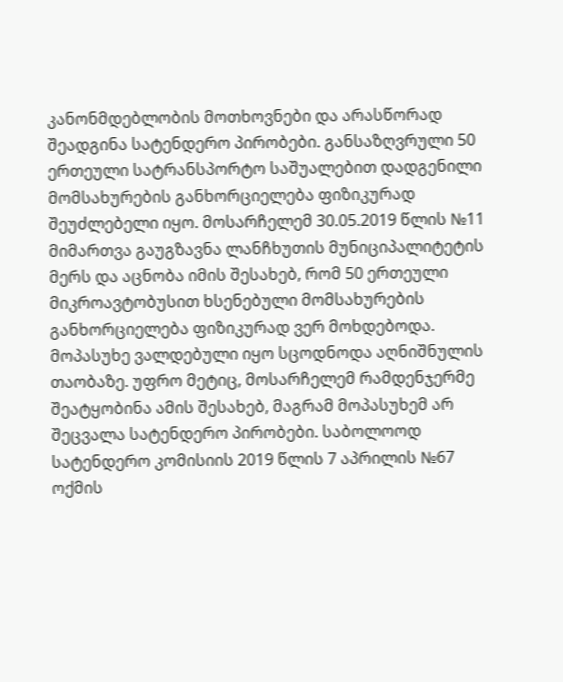კანონმდებლობის მოთხოვნები და არასწორად შეადგინა სატენდერო პირობები. განსაზღვრული 50 ერთეული სატრანსპორტო საშუალებით დადგენილი მომსახურების განხორციელება ფიზიკურად შეუძლებელი იყო. მოსარჩელემ 30.05.2019 წლის №11 მიმართვა გაუგზავნა ლანჩხუთის მუნიციპალიტეტის მერს და აცნობა იმის შესახებ, რომ 50 ერთეული მიკროავტობუსით ხსენებული მომსახურების განხორციელება ფიზიკურად ვერ მოხდებოდა. მოპასუხე ვალდებული იყო სცოდნოდა აღნიშნულის თაობაზე. უფრო მეტიც, მოსარჩელემ რამდენჯერმე შეატყობინა ამის შესახებ, მაგრამ მოპასუხემ არ შეცვალა სატენდერო პირობები. საბოლოოდ სატენდერო კომისიის 2019 წლის 7 აპრილის №67 ოქმის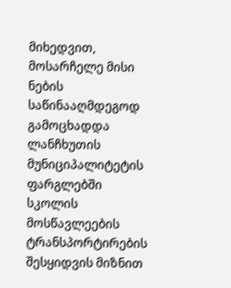მიხედვით, მოსარჩელე მისი ნების საწინააღმდეგოდ გამოცხადდა ლანჩხუთის მუნიციპალიტეტის ფარგლებში სკოლის მოსწავლეების ტრანსპორტირების შესყიდვის მიზნით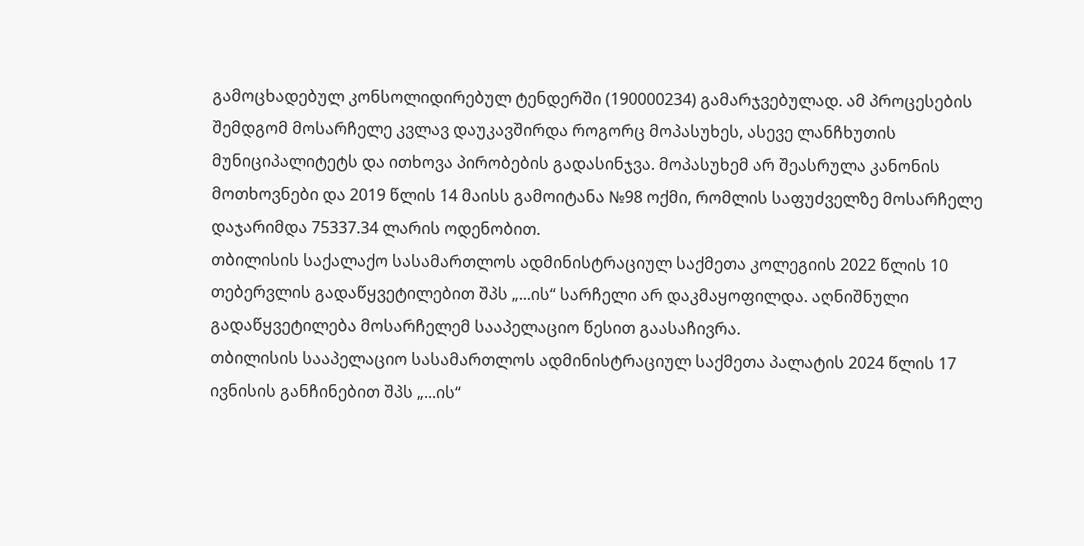გამოცხადებულ კონსოლიდირებულ ტენდერში (190000234) გამარჯვებულად. ამ პროცესების შემდგომ მოსარჩელე კვლავ დაუკავშირდა როგორც მოპასუხეს, ასევე ლანჩხუთის მუნიციპალიტეტს და ითხოვა პირობების გადასინჯვა. მოპასუხემ არ შეასრულა კანონის მოთხოვნები და 2019 წლის 14 მაისს გამოიტანა №98 ოქმი, რომლის საფუძველზე მოსარჩელე დაჯარიმდა 75337.34 ლარის ოდენობით.
თბილისის საქალაქო სასამართლოს ადმინისტრაციულ საქმეთა კოლეგიის 2022 წლის 10 თებერვლის გადაწყვეტილებით შპს „...ის“ სარჩელი არ დაკმაყოფილდა. აღნიშნული გადაწყვეტილება მოსარჩელემ სააპელაციო წესით გაასაჩივრა.
თბილისის სააპელაციო სასამართლოს ადმინისტრაციულ საქმეთა პალატის 2024 წლის 17 ივნისის განჩინებით შპს „...ის“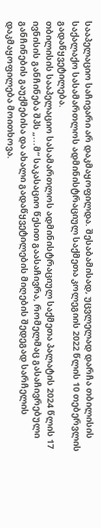სააპელაციო საჩივარი არ დაკმაყოფილდა. შესაბამისად, უცვლელად დარჩა თბილისის საქალაქო სასამართლოს ადმინისტრაციულ საქმეთა კოლეგიის 2022 წლის 10 თებერვლის გადაწყვეტილება.
თბილისის სააპელაციო სასამართლოს ადმინისტრაციულ საქმეთა პალატის 2024 წლის 17 ივნისის განჩინება შპს „...მ“ საკასაციო წესით გაასაჩივრა, რომელმაც გასაჩივრებული განჩინების გაუქმებისა და ახალი გადაწყვეტილების მიღების შედეგად სარჩელის დაკმაყოფილება მოითხოვა.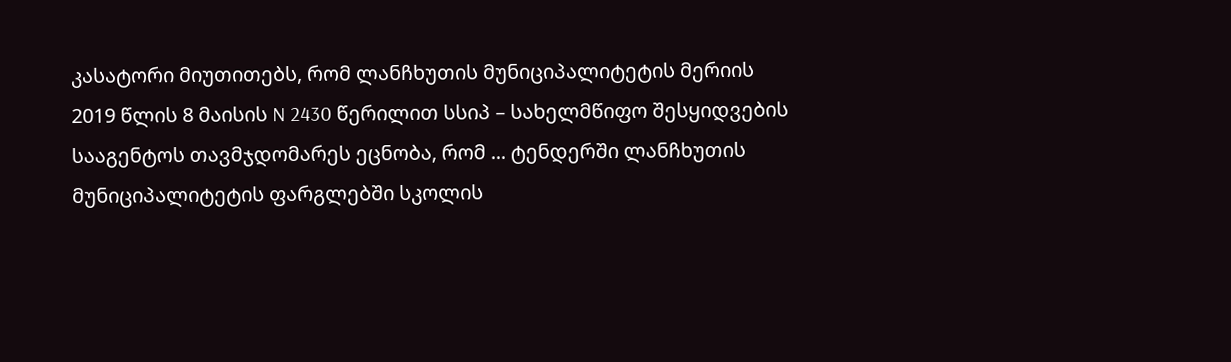კასატორი მიუთითებს, რომ ლანჩხუთის მუნიციპალიტეტის მერიის 2019 წლის 8 მაისის N 2430 წერილით სსიპ – სახელმწიფო შესყიდვების სააგენტოს თავმჯდომარეს ეცნობა, რომ ... ტენდერში ლანჩხუთის მუნიციპალიტეტის ფარგლებში სკოლის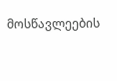მოსწავლეების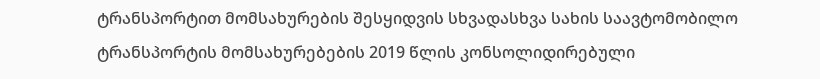ტრანსპორტით მომსახურების შესყიდვის სხვადასხვა სახის საავტომობილო ტრანსპორტის მომსახურებების 2019 წლის კონსოლიდირებული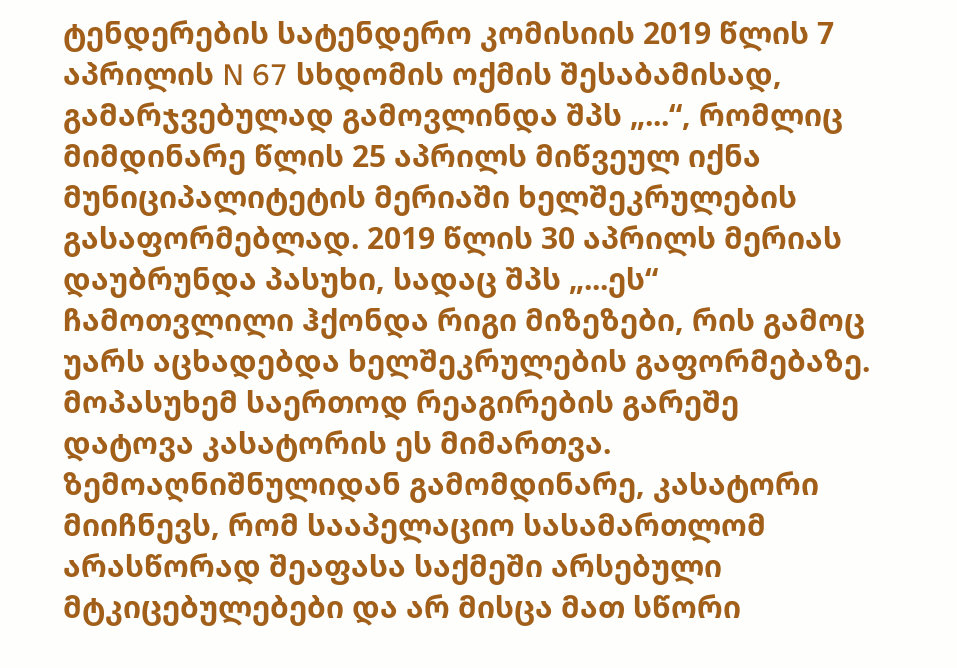ტენდერების სატენდერო კომისიის 2019 წლის 7 აპრილის N 67 სხდომის ოქმის შესაბამისად, გამარჯვებულად გამოვლინდა შპს „...“, რომლიც მიმდინარე წლის 25 აპრილს მიწვეულ იქნა მუნიციპალიტეტის მერიაში ხელშეკრულების გასაფორმებლად. 2019 წლის 30 აპრილს მერიას დაუბრუნდა პასუხი, სადაც შპს „...ეს“ ჩამოთვლილი ჰქონდა რიგი მიზეზები, რის გამოც უარს აცხადებდა ხელშეკრულების გაფორმებაზე. მოპასუხემ საერთოდ რეაგირების გარეშე დატოვა კასატორის ეს მიმართვა.
ზემოაღნიშნულიდან გამომდინარე, კასატორი მიიჩნევს, რომ სააპელაციო სასამართლომ არასწორად შეაფასა საქმეში არსებული მტკიცებულებები და არ მისცა მათ სწორი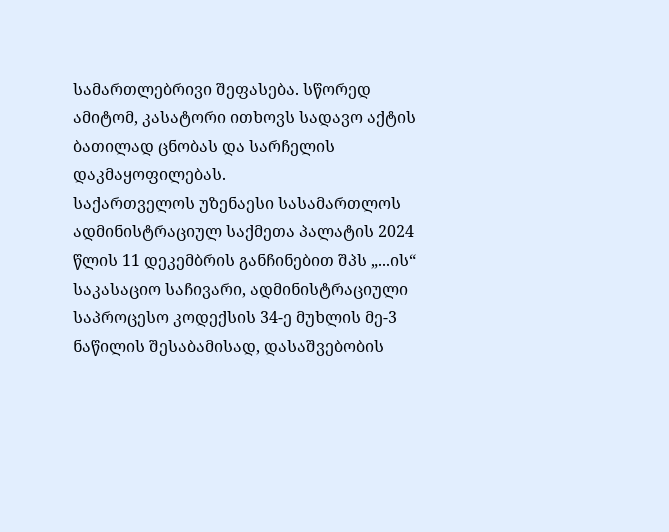სამართლებრივი შეფასება. სწორედ ამიტომ, კასატორი ითხოვს სადავო აქტის ბათილად ცნობას და სარჩელის დაკმაყოფილებას.
საქართველოს უზენაესი სასამართლოს ადმინისტრაციულ საქმეთა პალატის 2024 წლის 11 დეკემბრის განჩინებით შპს „...ის“ საკასაციო საჩივარი, ადმინისტრაციული საპროცესო კოდექსის 34-ე მუხლის მე-3 ნაწილის შესაბამისად, დასაშვებობის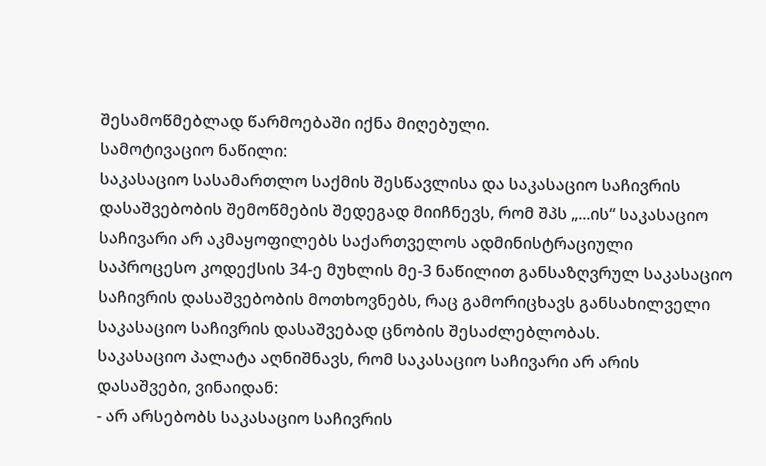შესამოწმებლად წარმოებაში იქნა მიღებული.
სამოტივაციო ნაწილი:
საკასაციო სასამართლო საქმის შესწავლისა და საკასაციო საჩივრის დასაშვებობის შემოწმების შედეგად მიიჩნევს, რომ შპს „...ის“ საკასაციო საჩივარი არ აკმაყოფილებს საქართველოს ადმინისტრაციული საპროცესო კოდექსის 34-ე მუხლის მე-3 ნაწილით განსაზღვრულ საკასაციო საჩივრის დასაშვებობის მოთხოვნებს, რაც გამორიცხავს განსახილველი საკასაციო საჩივრის დასაშვებად ცნობის შესაძლებლობას.
საკასაციო პალატა აღნიშნავს, რომ საკასაციო საჩივარი არ არის დასაშვები, ვინაიდან:
- არ არსებობს საკასაციო საჩივრის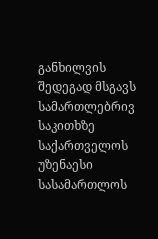განხილვის შედეგად მსგავს სამართლებრივ საკითხზე საქართველოს უზენაესი სასამართლოს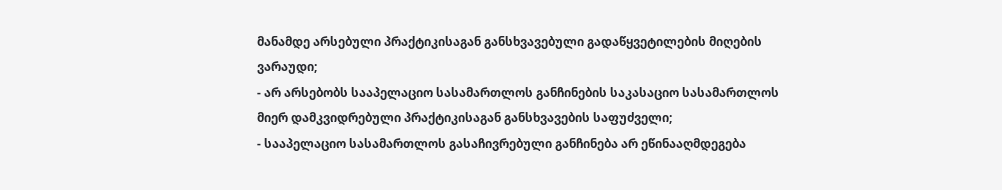მანამდე არსებული პრაქტიკისაგან განსხვავებული გადაწყვეტილების მიღების ვარაუდი;
- არ არსებობს სააპელაციო სასამართლოს განჩინების საკასაციო სასამართლოს მიერ დამკვიდრებული პრაქტიკისაგან განსხვავების საფუძველი;
- სააპელაციო სასამართლოს გასაჩივრებული განჩინება არ ეწინააღმდეგება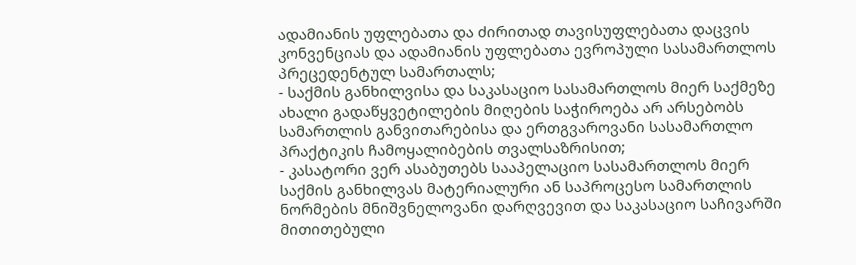ადამიანის უფლებათა და ძირითად თავისუფლებათა დაცვის კონვენციას და ადამიანის უფლებათა ევროპული სასამართლოს პრეცედენტულ სამართალს;
- საქმის განხილვისა და საკასაციო სასამართლოს მიერ საქმეზე ახალი გადაწყვეტილების მიღების საჭიროება არ არსებობს სამართლის განვითარებისა და ერთგვაროვანი სასამართლო პრაქტიკის ჩამოყალიბების თვალსაზრისით;
- კასატორი ვერ ასაბუთებს სააპელაციო სასამართლოს მიერ საქმის განხილვას მატერიალური ან საპროცესო სამართლის ნორმების მნიშვნელოვანი დარღვევით და საკასაციო საჩივარში მითითებული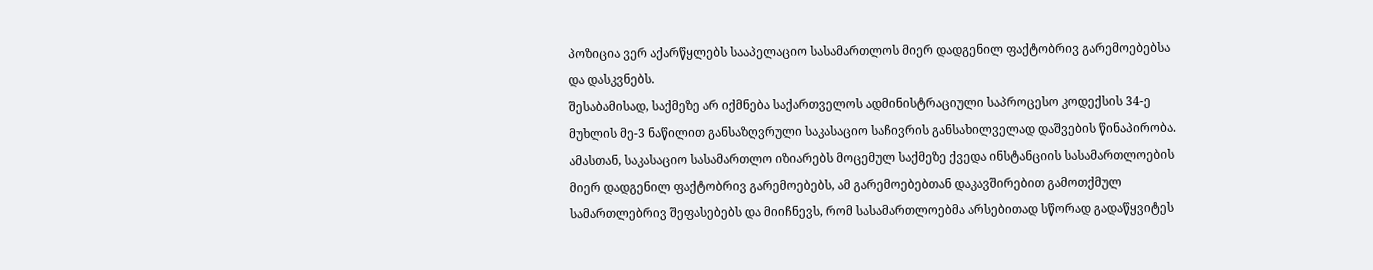პოზიცია ვერ აქარწყლებს სააპელაციო სასამართლოს მიერ დადგენილ ფაქტობრივ გარემოებებსა და დასკვნებს.
შესაბამისად, საქმეზე არ იქმნება საქართველოს ადმინისტრაციული საპროცესო კოდექსის 34-ე მუხლის მე-3 ნაწილით განსაზღვრული საკასაციო საჩივრის განსახილველად დაშვების წინაპირობა. ამასთან, საკასაციო სასამართლო იზიარებს მოცემულ საქმეზე ქვედა ინსტანციის სასამართლოების მიერ დადგენილ ფაქტობრივ გარემოებებს, ამ გარემოებებთან დაკავშირებით გამოთქმულ სამართლებრივ შეფასებებს და მიიჩნევს, რომ სასამართლოებმა არსებითად სწორად გადაწყვიტეს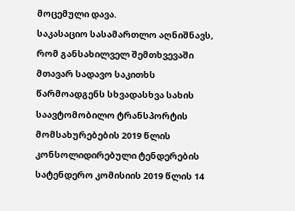მოცემული დავა.
საკასაციო სასამართლო აღნიშნავს, რომ განსახილველ შემთხვევაში მთავარ სადავო საკითხს წარმოადგენს სხვადასხვა სახის საავტომობილო ტრანსპორტის მომსახურებების 2019 წლის კონსოლიდირებული ტენდერების სატენდერო კომისიის 2019 წლის 14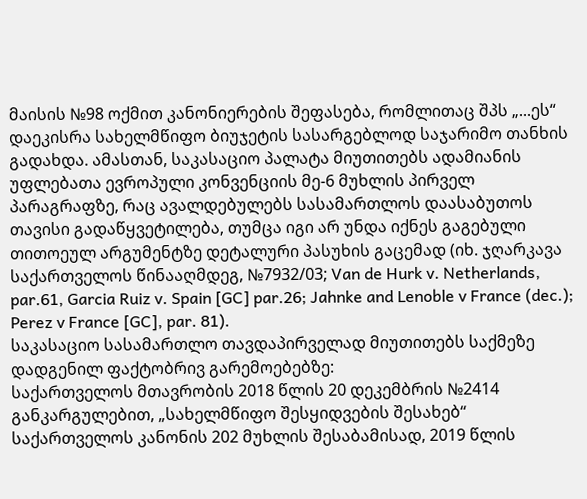მაისის №98 ოქმით კანონიერების შეფასება, რომლითაც შპს „...ეს“ დაეკისრა სახელმწიფო ბიუჯეტის სასარგებლოდ საჯარიმო თანხის გადახდა. ამასთან, საკასაციო პალატა მიუთითებს ადამიანის უფლებათა ევროპული კონვენციის მე-6 მუხლის პირველ პარაგრაფზე, რაც ავალდებულებს სასამართლოს დაასაბუთოს თავისი გადაწყვეტილება, თუმცა იგი არ უნდა იქნეს გაგებული თითოეულ არგუმენტზე დეტალური პასუხის გაცემად (იხ. ჯღარკავა საქართველოს წინააღმდეგ, №7932/03; Van de Hurk v. Netherlands, par.61, Garcia Ruiz v. Spain [GC] par.26; Jahnke and Lenoble v France (dec.); Perez v France [GC], par. 81).
საკასაციო სასამართლო თავდაპირველად მიუთითებს საქმეზე დადგენილ ფაქტობრივ გარემოებებზე:
საქართველოს მთავრობის 2018 წლის 20 დეკემბრის №2414 განკარგულებით, „სახელმწიფო შესყიდვების შესახებ“ საქართველოს კანონის 202 მუხლის შესაბამისად, 2019 წლის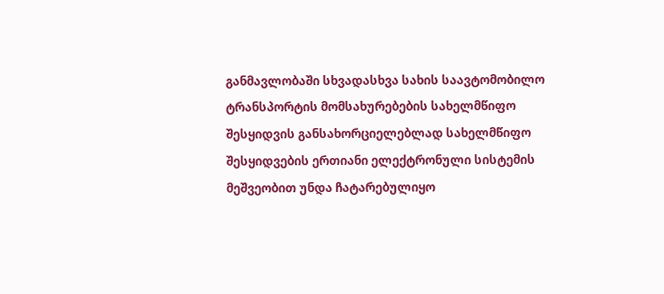განმავლობაში სხვადასხვა სახის საავტომობილო ტრანსპორტის მომსახურებების სახელმწიფო შესყიდვის განსახორციელებლად სახელმწიფო შესყიდვების ერთიანი ელექტრონული სისტემის მეშვეობით უნდა ჩატარებულიყო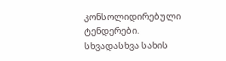კონსოლიდირებული ტენდერები.
სხვადასხვა სახის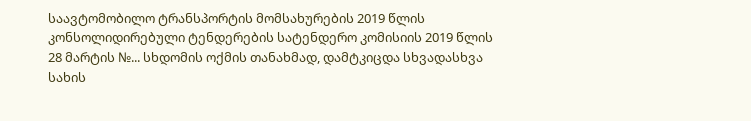საავტომობილო ტრანსპორტის მომსახურების 2019 წლის კონსოლიდირებული ტენდერების სატენდერო კომისიის 2019 წლის 28 მარტის №... სხდომის ოქმის თანახმად, დამტკიცდა სხვადასხვა სახის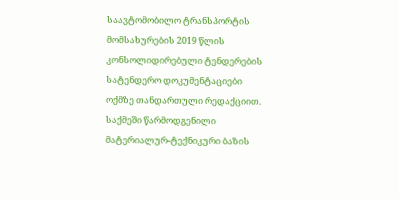საავტომობილო ტრანსპორტის მომსახურების 2019 წლის კონსოლიდირებული ტენდერების სატენდერო დოკუმენტაციები ოქმზე თანდართული რედაქციით.
საქმეში წარმოდგენილი მატერიალურ-ტექნიკური ბაზის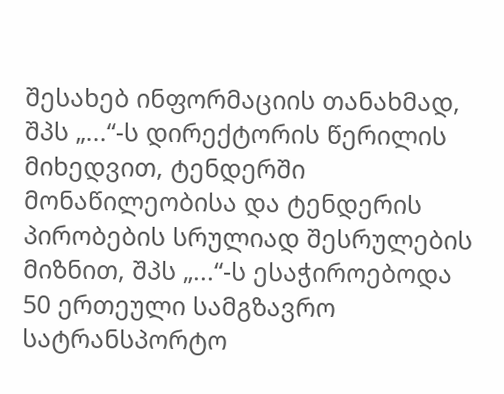შესახებ ინფორმაციის თანახმად, შპს „...“-ს დირექტორის წერილის მიხედვით, ტენდერში მონაწილეობისა და ტენდერის პირობების სრულიად შესრულების მიზნით, შპს „...“-ს ესაჭიროებოდა 50 ერთეული სამგზავრო სატრანსპორტო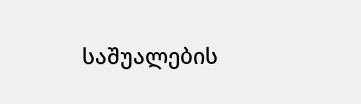საშუალების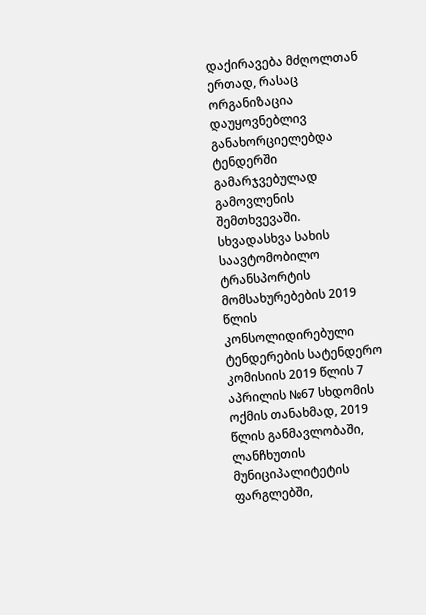დაქირავება მძღოლთან ერთად, რასაც ორგანიზაცია დაუყოვნებლივ განახორციელებდა ტენდერში გამარჯვებულად გამოვლენის შემთხვევაში.
სხვადასხვა სახის საავტომობილო ტრანსპორტის მომსახურებების 2019 წლის კონსოლიდირებული ტენდერების სატენდერო კომისიის 2019 წლის 7 აპრილის №67 სხდომის ოქმის თანახმად, 2019 წლის განმავლობაში, ლანჩხუთის მუნიციპალიტეტის ფარგლებში,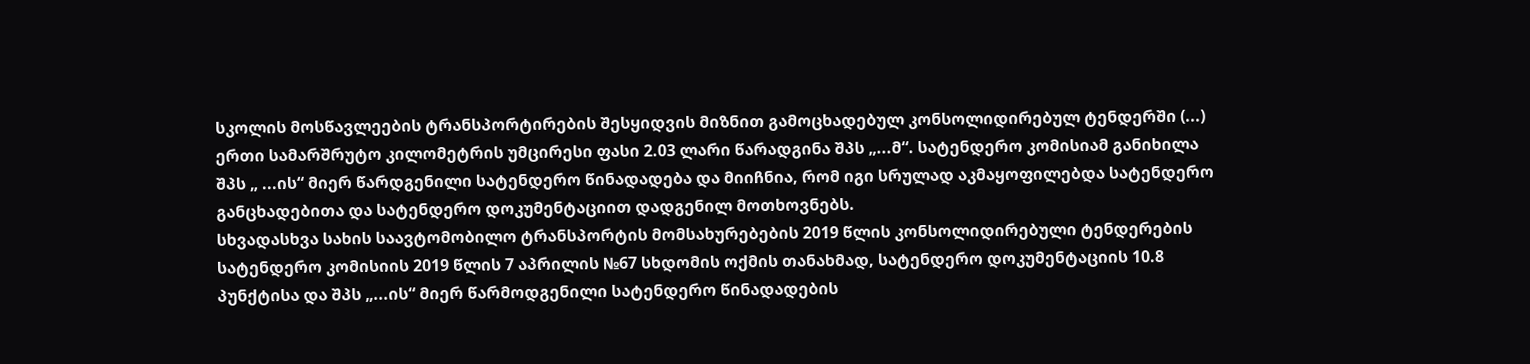სკოლის მოსწავლეების ტრანსპორტირების შესყიდვის მიზნით გამოცხადებულ კონსოლიდირებულ ტენდერში (...) ერთი სამარშრუტო კილომეტრის უმცირესი ფასი 2.03 ლარი წარადგინა შპს „...მ“. სატენდერო კომისიამ განიხილა შპს „ ...ის“ მიერ წარდგენილი სატენდერო წინადადება და მიიჩნია, რომ იგი სრულად აკმაყოფილებდა სატენდერო განცხადებითა და სატენდერო დოკუმენტაციით დადგენილ მოთხოვნებს.
სხვადასხვა სახის საავტომობილო ტრანსპორტის მომსახურებების 2019 წლის კონსოლიდირებული ტენდერების სატენდერო კომისიის 2019 წლის 7 აპრილის №67 სხდომის ოქმის თანახმად, სატენდერო დოკუმენტაციის 10.8 პუნქტისა და შპს „...ის“ მიერ წარმოდგენილი სატენდერო წინადადების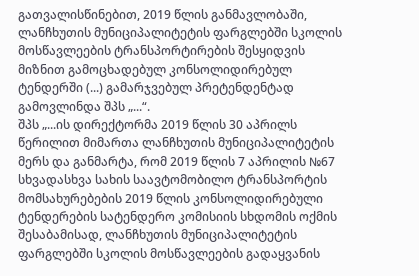გათვალისწინებით, 2019 წლის განმავლობაში, ლანჩხუთის მუნიციპალიტეტის ფარგლებში სკოლის მოსწავლეების ტრანსპორტირების შესყიდვის მიზნით გამოცხადებულ კონსოლიდირებულ ტენდერში (...) გამარჯვებულ პრეტენდენტად გამოვლინდა შპს „...“.
შპს „...ის დირექტორმა 2019 წლის 30 აპრილს წერილით მიმართა ლანჩხუთის მუნიციპალიტეტის მერს და განმარტა, რომ 2019 წლის 7 აპრილის №67 სხვადასხვა სახის საავტომობილო ტრანსპორტის მომსახურებების 2019 წლის კონსოლიდირებული ტენდერების სატენდერო კომისიის სხდომის ოქმის შესაბამისად, ლანჩხუთის მუნიციპალიტეტის ფარგლებში სკოლის მოსწავლეების გადაყვანის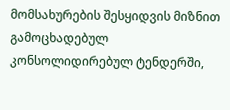მომსახურების შესყიდვის მიზნით გამოცხადებულ კონსოლიდირებულ ტენდერში,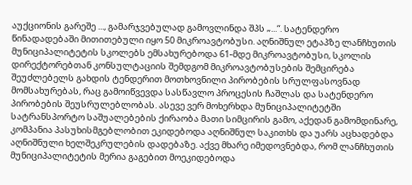აუქციონის გარეშე ..., გამარჯვებულად გამოვლინდა შპს „...“. სატენდერო წინადადებაში მითითებული იყო 50 მიკროავტობუსი. აღნიშნულ ეტაპზე ლანჩხუთის მუნიციპალიტეტის სკოლებს ემსახურებოდა 61-მდე მიკროავტობუსი, სკოლის დირექტორებთან კონსულტაციის შემდგომ მიკროავტობუსების შემცირება შეუძლებელს გახდის ტენდერით მოთხოვნილი პირობების სრულფასოვნად მომსახურებას, რაც გამოიწვევდა სასწავლო პროცესის ჩაშლას და სატენდერო პირობების შეუსრულებლობას. ასევე ვერ მოხერხდა მუნიციპალიტეტში სატრანსპორტო საშუალებების ქირაობა მათი სიმცირის გამო, აქედან გამომდინარე, კომპანია პასუხისმგებლობით ეკიდებოდა აღნიშნულ საკითხს და უარს აცხადებდა აღნიშნული ხელშეკრულების დადებაზე. აქვე მხარე იმედოვნებდა, რომ ლანჩხუთის მუნიციპალიტეტის მერია გაგებით მოეკიდებოდა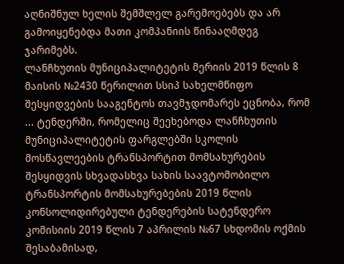აღნიშნულ ხელის შემშლელ გარემოებებს და არ გამოიყენებდა მათი კომპანიის წინააღმდეგ ჯარიმებს.
ლანჩხუთის მუნიციპალიტეტის მერიის 2019 წლის 8 მაისის №2430 წერილით სსიპ სახელმწიფო შესყიდვების სააგენტოს თავმჯდომარეს ეცნობა, რომ ... ტენდერში, რომელიც შეეხებოდა ლანჩხუთის მუნიციპალიტეტის ფარგლებში სკოლის მოსწავლეების ტრანსპორტით მომსახურების შესყიდვის სხვადასხვა სახის საავტომობილო ტრანსპორტის მომსახურებების 2019 წლის კონსოლიდირებული ტენდერების სატენდერო კომისიის 2019 წლის 7 აპრილის №67 სხდომის ოქმის შესაბამისად,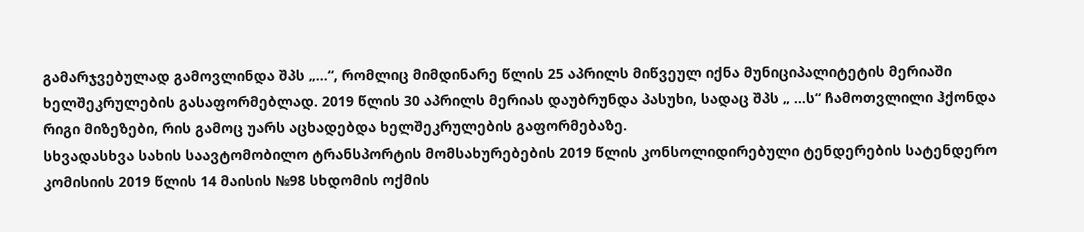გამარჯვებულად გამოვლინდა შპს „...“, რომლიც მიმდინარე წლის 25 აპრილს მიწვეულ იქნა მუნიციპალიტეტის მერიაში ხელშეკრულების გასაფორმებლად. 2019 წლის 30 აპრილს მერიას დაუბრუნდა პასუხი, სადაც შპს „ ...ს“ ჩამოთვლილი ჰქონდა რიგი მიზეზები, რის გამოც უარს აცხადებდა ხელშეკრულების გაფორმებაზე.
სხვადასხვა სახის საავტომობილო ტრანსპორტის მომსახურებების 2019 წლის კონსოლიდირებული ტენდერების სატენდერო კომისიის 2019 წლის 14 მაისის №98 სხდომის ოქმის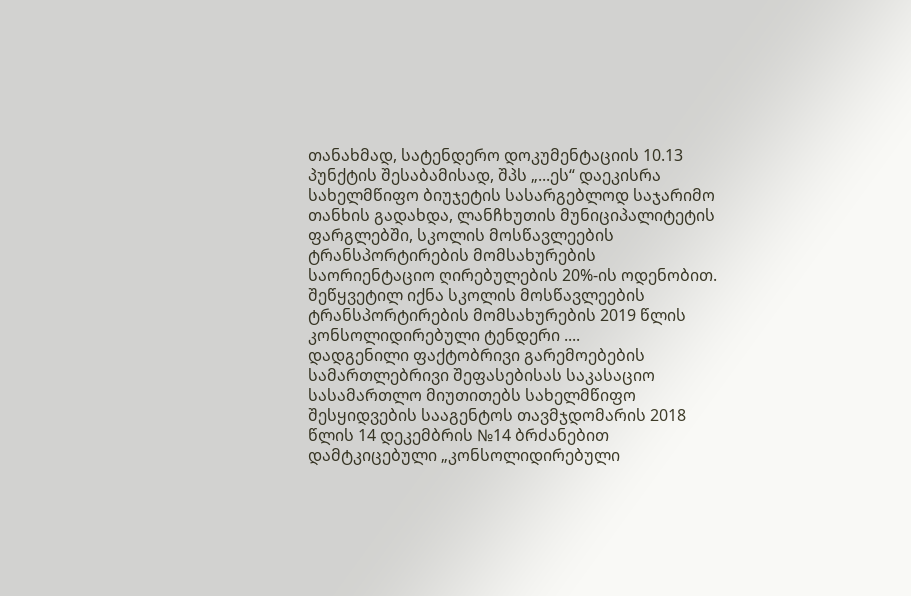თანახმად, სატენდერო დოკუმენტაციის 10.13 პუნქტის შესაბამისად, შპს „...ეს“ დაეკისრა სახელმწიფო ბიუჯეტის სასარგებლოდ საჯარიმო თანხის გადახდა, ლანჩხუთის მუნიციპალიტეტის ფარგლებში, სკოლის მოსწავლეების ტრანსპორტირების მომსახურების საორიენტაციო ღირებულების 20%-ის ოდენობით. შეწყვეტილ იქნა სკოლის მოსწავლეების ტრანსპორტირების მომსახურების 2019 წლის კონსოლიდირებული ტენდერი ....
დადგენილი ფაქტობრივი გარემოებების სამართლებრივი შეფასებისას საკასაციო სასამართლო მიუთითებს სახელმწიფო შესყიდვების სააგენტოს თავმჯდომარის 2018 წლის 14 დეკემბრის №14 ბრძანებით დამტკიცებული „კონსოლიდირებული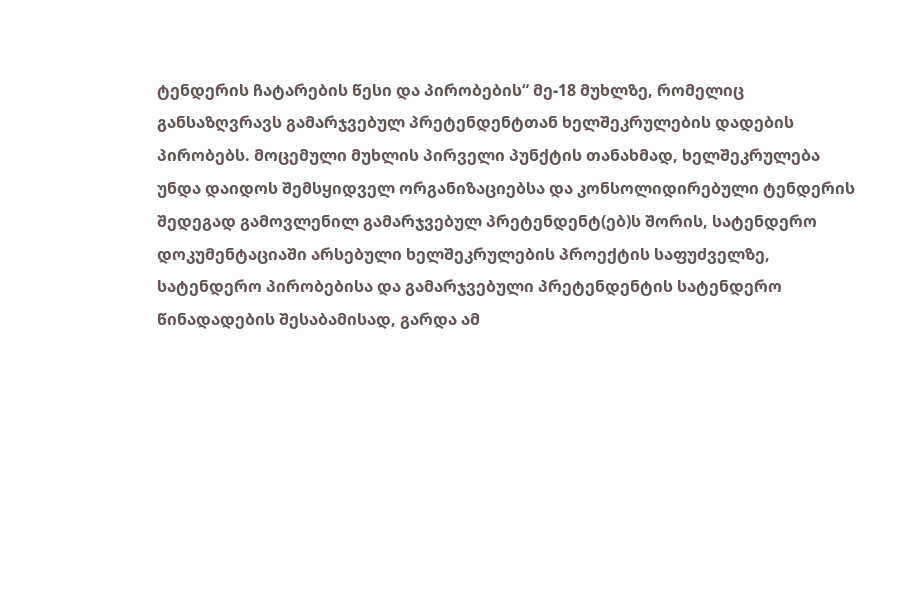ტენდერის ჩატარების წესი და პირობების“ მე-18 მუხლზე, რომელიც განსაზღვრავს გამარჯვებულ პრეტენდენტთან ხელშეკრულების დადების პირობებს. მოცემული მუხლის პირველი პუნქტის თანახმად, ხელშეკრულება უნდა დაიდოს შემსყიდველ ორგანიზაციებსა და კონსოლიდირებული ტენდერის შედეგად გამოვლენილ გამარჯვებულ პრეტენდენტ(ებ)ს შორის, სატენდერო დოკუმენტაციაში არსებული ხელშეკრულების პროექტის საფუძველზე, სატენდერო პირობებისა და გამარჯვებული პრეტენდენტის სატენდერო წინადადების შესაბამისად, გარდა ამ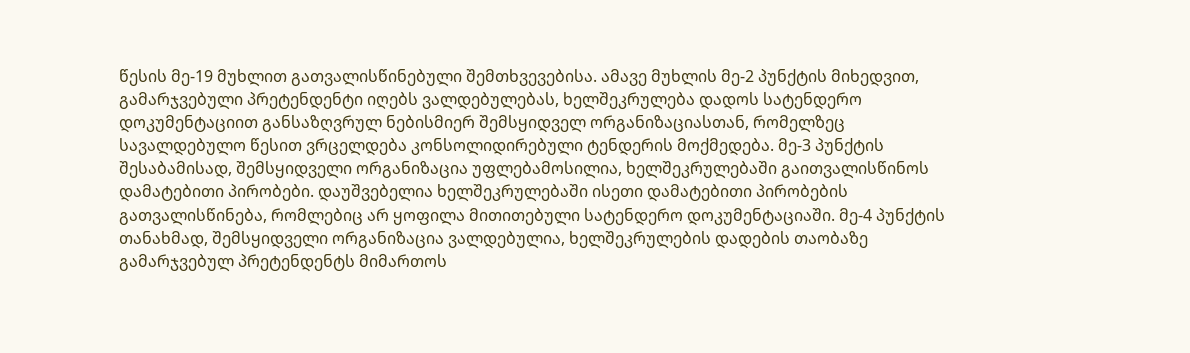წესის მე-19 მუხლით გათვალისწინებული შემთხვევებისა. ამავე მუხლის მე-2 პუნქტის მიხედვით, გამარჯვებული პრეტენდენტი იღებს ვალდებულებას, ხელშეკრულება დადოს სატენდერო დოკუმენტაციით განსაზღვრულ ნებისმიერ შემსყიდველ ორგანიზაციასთან, რომელზეც სავალდებულო წესით ვრცელდება კონსოლიდირებული ტენდერის მოქმედება. მე-3 პუნქტის შესაბამისად, შემსყიდველი ორგანიზაცია უფლებამოსილია, ხელშეკრულებაში გაითვალისწინოს დამატებითი პირობები. დაუშვებელია ხელშეკრულებაში ისეთი დამატებითი პირობების გათვალისწინება, რომლებიც არ ყოფილა მითითებული სატენდერო დოკუმენტაციაში. მე-4 პუნქტის თანახმად, შემსყიდველი ორგანიზაცია ვალდებულია, ხელშეკრულების დადების თაობაზე გამარჯვებულ პრეტენდენტს მიმართოს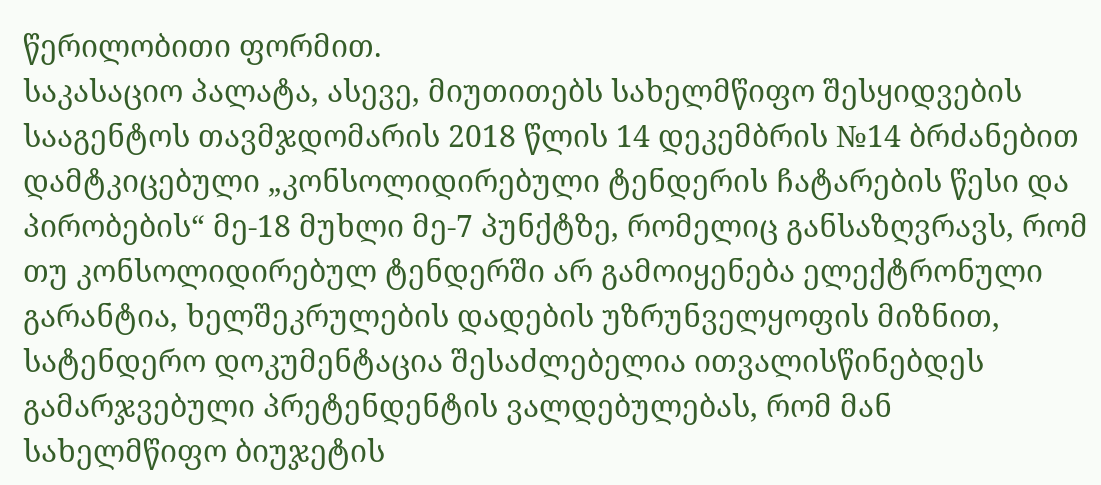წერილობითი ფორმით.
საკასაციო პალატა, ასევე, მიუთითებს სახელმწიფო შესყიდვების სააგენტოს თავმჯდომარის 2018 წლის 14 დეკემბრის №14 ბრძანებით დამტკიცებული „კონსოლიდირებული ტენდერის ჩატარების წესი და პირობების“ მე-18 მუხლი მე-7 პუნქტზე, რომელიც განსაზღვრავს, რომ თუ კონსოლიდირებულ ტენდერში არ გამოიყენება ელექტრონული გარანტია, ხელშეკრულების დადების უზრუნველყოფის მიზნით, სატენდერო დოკუმენტაცია შესაძლებელია ითვალისწინებდეს გამარჯვებული პრეტენდენტის ვალდებულებას, რომ მან სახელმწიფო ბიუჯეტის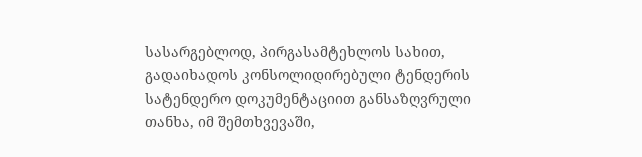სასარგებლოდ, პირგასამტეხლოს სახით, გადაიხადოს კონსოლიდირებული ტენდერის სატენდერო დოკუმენტაციით განსაზღვრული თანხა, იმ შემთხვევაში,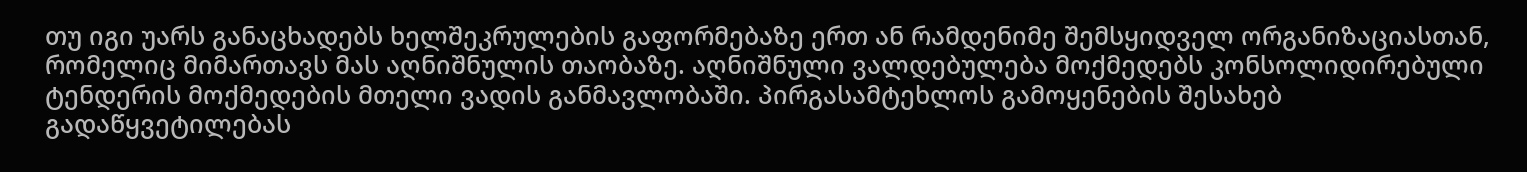თუ იგი უარს განაცხადებს ხელშეკრულების გაფორმებაზე ერთ ან რამდენიმე შემსყიდველ ორგანიზაციასთან, რომელიც მიმართავს მას აღნიშნულის თაობაზე. აღნიშნული ვალდებულება მოქმედებს კონსოლიდირებული ტენდერის მოქმედების მთელი ვადის განმავლობაში. პირგასამტეხლოს გამოყენების შესახებ გადაწყვეტილებას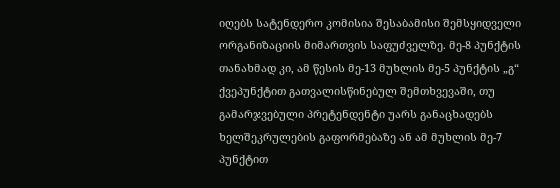იღებს სატენდერო კომისია შესაბამისი შემსყიდველი ორგანიზაციის მიმართვის საფუძველზე. მე-8 პუნქტის თანახმად კი, ამ წესის მე-13 მუხლის მე-5 პუნქტის „გ“ ქვეპუნქტით გათვალისწინებულ შემთხვევაში, თუ გამარჯვებული პრეტენდენტი უარს განაცხადებს ხელშეკრულების გაფორმებაზე ან ამ მუხლის მე-7 პუნქტით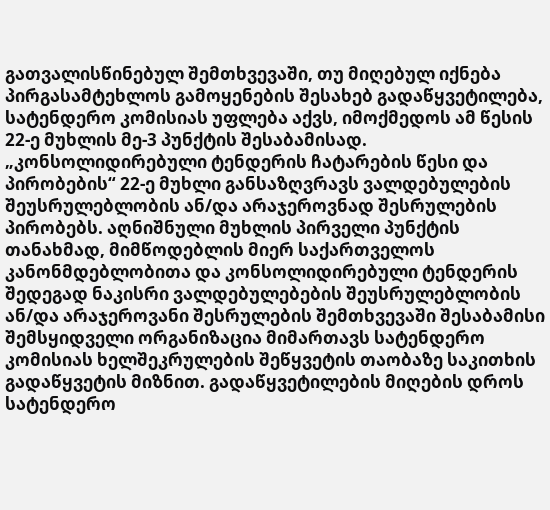გათვალისწინებულ შემთხვევაში, თუ მიღებულ იქნება პირგასამტეხლოს გამოყენების შესახებ გადაწყვეტილება, სატენდერო კომისიას უფლება აქვს, იმოქმედოს ამ წესის 22-ე მუხლის მე-3 პუნქტის შესაბამისად.
„კონსოლიდირებული ტენდერის ჩატარების წესი და პირობების“ 22-ე მუხლი განსაზღვრავს ვალდებულების შეუსრულებლობის ან/და არაჯეროვნად შესრულების პირობებს. აღნიშნული მუხლის პირველი პუნქტის თანახმად, მიმწოდებლის მიერ საქართველოს კანონმდებლობითა და კონსოლიდირებული ტენდერის შედეგად ნაკისრი ვალდებულებების შეუსრულებლობის ან/და არაჯეროვანი შესრულების შემთხვევაში შესაბამისი შემსყიდველი ორგანიზაცია მიმართავს სატენდერო კომისიას ხელშეკრულების შეწყვეტის თაობაზე საკითხის გადაწყვეტის მიზნით. გადაწყვეტილების მიღების დროს სატენდერო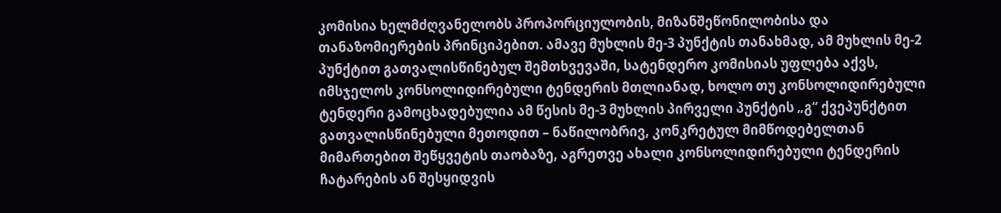კომისია ხელმძღვანელობს პროპორციულობის, მიზანშეწონილობისა და თანაზომიერების პრინციპებით. ამავე მუხლის მე-3 პუნქტის თანახმად, ამ მუხლის მე-2 პუნქტით გათვალისწინებულ შემთხვევაში, სატენდერო კომისიას უფლება აქვს, იმსჯელოს კონსოლიდირებული ტენდერის მთლიანად, ხოლო თუ კონსოლიდირებული ტენდერი გამოცხადებულია ამ წესის მე-3 მუხლის პირველი პუნქტის „გ“ ქვეპუნქტით გათვალისწინებული მეთოდით – ნაწილობრივ, კონკრეტულ მიმწოდებელთან მიმართებით შეწყვეტის თაობაზე, აგრეთვე ახალი კონსოლიდირებული ტენდერის ჩატარების ან შესყიდვის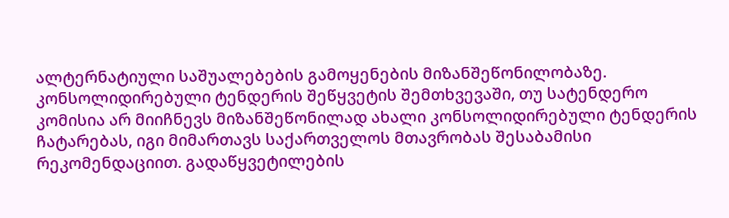ალტერნატიული საშუალებების გამოყენების მიზანშეწონილობაზე. კონსოლიდირებული ტენდერის შეწყვეტის შემთხვევაში, თუ სატენდერო კომისია არ მიიჩნევს მიზანშეწონილად ახალი კონსოლიდირებული ტენდერის ჩატარებას, იგი მიმართავს საქართველოს მთავრობას შესაბამისი რეკომენდაციით. გადაწყვეტილების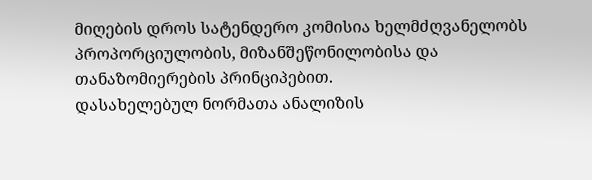მიღების დროს სატენდერო კომისია ხელმძღვანელობს პროპორციულობის, მიზანშეწონილობისა და თანაზომიერების პრინციპებით.
დასახელებულ ნორმათა ანალიზის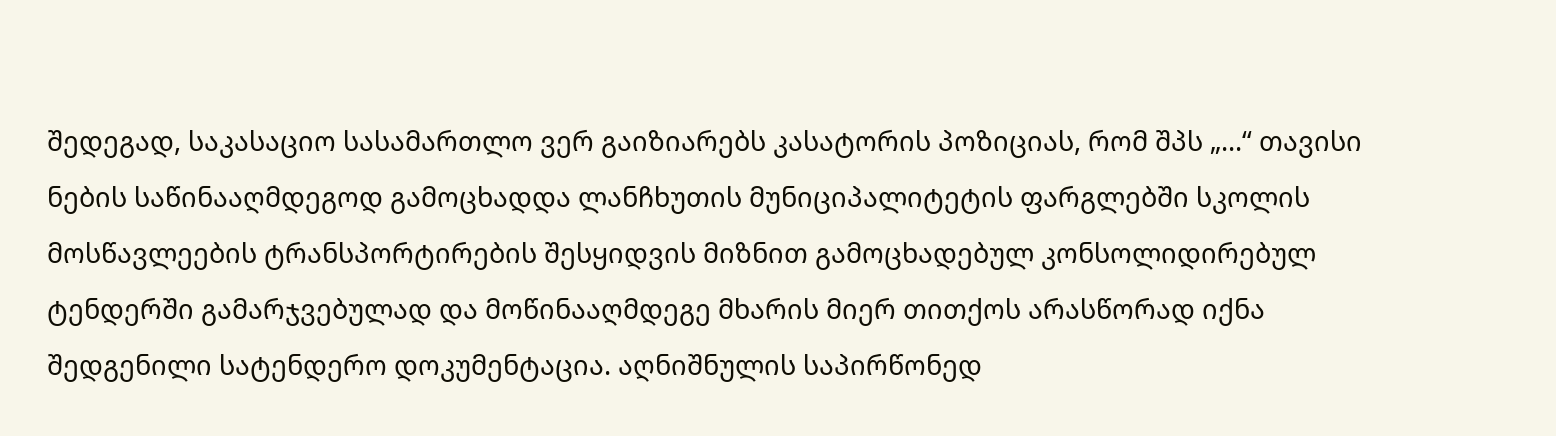შედეგად, საკასაციო სასამართლო ვერ გაიზიარებს კასატორის პოზიციას, რომ შპს „...“ თავისი ნების საწინააღმდეგოდ გამოცხადდა ლანჩხუთის მუნიციპალიტეტის ფარგლებში სკოლის მოსწავლეების ტრანსპორტირების შესყიდვის მიზნით გამოცხადებულ კონსოლიდირებულ ტენდერში გამარჯვებულად და მოწინააღმდეგე მხარის მიერ თითქოს არასწორად იქნა შედგენილი სატენდერო დოკუმენტაცია. აღნიშნულის საპირწონედ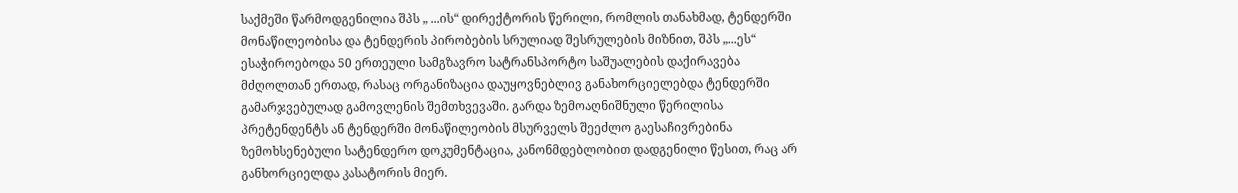საქმეში წარმოდგენილია შპს „ ...ის“ დირექტორის წერილი, რომლის თანახმად, ტენდერში მონაწილეობისა და ტენდერის პირობების სრულიად შესრულების მიზნით, შპს „...ეს“ ესაჭიროებოდა 50 ერთეული სამგზავრო სატრანსპორტო საშუალების დაქირავება მძღოლთან ერთად, რასაც ორგანიზაცია დაუყოვნებლივ განახორციელებდა ტენდერში გამარჯვებულად გამოვლენის შემთხვევაში. გარდა ზემოაღნიშნული წერილისა პრეტენდენტს ან ტენდერში მონაწილეობის მსურველს შეეძლო გაესაჩივრებინა ზემოხსენებული სატენდერო დოკუმენტაცია, კანონმდებლობით დადგენილი წესით, რაც არ განხორციელდა კასატორის მიერ.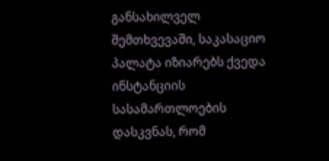განსახილველ შემთხვევაში, საკასაციო პალატა იზიარებს ქვედა ინსტანციის სასამართლოების დასკვნას, რომ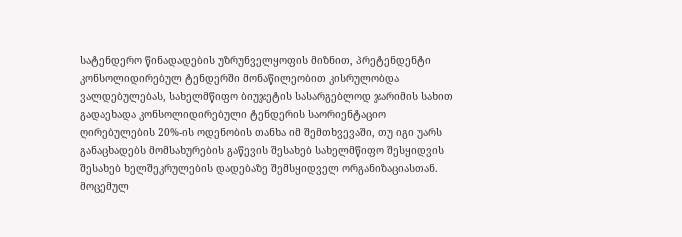სატენდერო წინადადების უზრუნველყოფის მიზნით, პრეტენდენტი კონსოლიდირებულ ტენდერში მონაწილეობით კისრულობდა ვალდებულებას, სახელმწიფო ბიუჯეტის სასარგებლოდ ჯარიმის სახით გადაეხადა კონსოლიდირებული ტენდერის საორიენტაციო ღირებულების 20%-ის ოდენობის თანხა იმ შემთხვევაში, თუ იგი უარს განაცხადებს მომსახურების გაწევის შესახებ სახელმწიფო შესყიდვის შესახებ ხელშეკრულების დადებაზე შემსყიდველ ორგანიზაციასთან. მოცემულ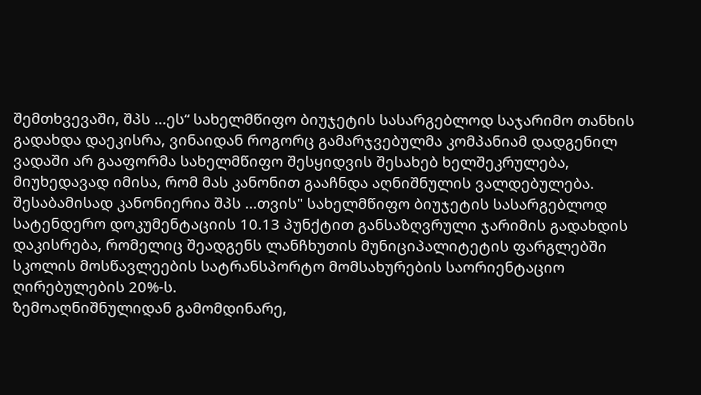შემთხვევაში, შპს ...ეს“ სახელმწიფო ბიუჯეტის სასარგებლოდ საჯარიმო თანხის გადახდა დაეკისრა, ვინაიდან როგორც გამარჯვებულმა კომპანიამ დადგენილ ვადაში არ გააფორმა სახელმწიფო შესყიდვის შესახებ ხელშეკრულება, მიუხედავად იმისა, რომ მას კანონით გააჩნდა აღნიშნულის ვალდებულება. შესაბამისად კანონიერია შპს ...თვის" სახელმწიფო ბიუჯეტის სასარგებლოდ სატენდერო დოკუმენტაციის 10.13 პუნქტით განსაზღვრული ჯარიმის გადახდის დაკისრება, რომელიც შეადგენს ლანჩხუთის მუნიციპალიტეტის ფარგლებში სკოლის მოსწავლეების სატრანსპორტო მომსახურების საორიენტაციო ღირებულების 20%-ს.
ზემოაღნიშნულიდან გამომდინარე,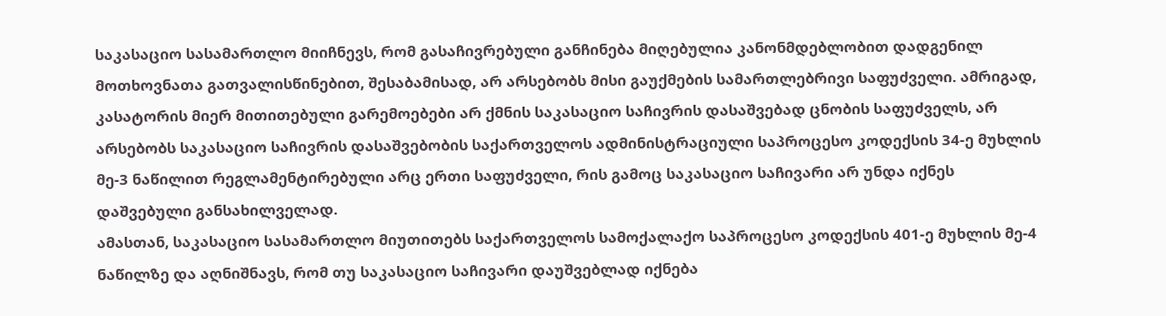საკასაციო სასამართლო მიიჩნევს, რომ გასაჩივრებული განჩინება მიღებულია კანონმდებლობით დადგენილ მოთხოვნათა გათვალისწინებით, შესაბამისად, არ არსებობს მისი გაუქმების სამართლებრივი საფუძველი. ამრიგად, კასატორის მიერ მითითებული გარემოებები არ ქმნის საკასაციო საჩივრის დასაშვებად ცნობის საფუძველს, არ არსებობს საკასაციო საჩივრის დასაშვებობის საქართველოს ადმინისტრაციული საპროცესო კოდექსის 34-ე მუხლის მე-3 ნაწილით რეგლამენტირებული არც ერთი საფუძველი, რის გამოც საკასაციო საჩივარი არ უნდა იქნეს დაშვებული განსახილველად.
ამასთან, საკასაციო სასამართლო მიუთითებს საქართველოს სამოქალაქო საპროცესო კოდექსის 401-ე მუხლის მე-4 ნაწილზე და აღნიშნავს, რომ თუ საკასაციო საჩივარი დაუშვებლად იქნება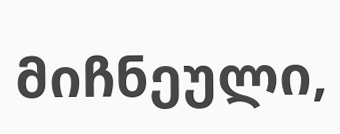მიჩნეული,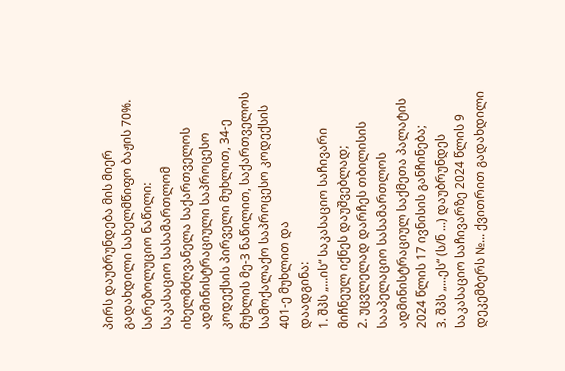პირს დაუბრუნდება მის მიერ გადახდილი სახელმწიფო ბაჟის 70%.
სარეზოლუციო ნაწილი:
საკასაციო სასამართლომ იხელმძღვანელა საქართველოს ადმინისტრაციული საპროცესო კოდექსის პირველი მუხლით, 34-ე მუხლის მე-3 ნაწილით, საქართველოს სამოქალაქო საპროცესო კოდექსის 401-ე მუხლით და
დაადგინა:
1. შპს „...ის“ საკასაციო საჩივარი მიჩნეულ იქნეს დაუშვებლად;
2. უცვლელად დარჩეს თბილისის სააპელაციო სასამართლოს ადმინისტრაციულ საქმეთა პალატის 2024 წლის 17 ივნისის განჩინება;
3. შპს „...ეს“ (ს/ნ ...) დაუბრუნდეს საკასაციო საჩივარზე 2024 წლის 9 დეკემბერს №... ქვითრით გადახდილი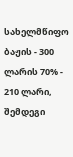სახელმწიფო ბაჟის - 300 ლარის 70% - 210 ლარი, შემდეგი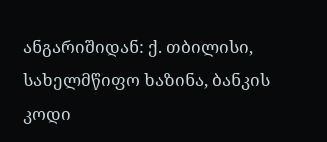ანგარიშიდან: ქ. თბილისი, სახელმწიფო ხაზინა, ბანკის კოდი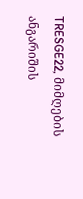TRESGE22, მიმღების ანგარიშის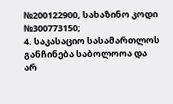№200122900, სახაზინო კოდი №300773150;
4. საკასაციო სასამართლოს განჩინება საბოლოოა და არ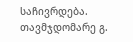საჩივრდება.
თავმჯდომარე გ.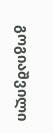გოგიაშვილი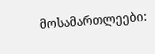მოსამართლეები: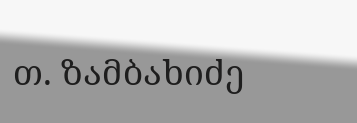თ. ზამბახიძე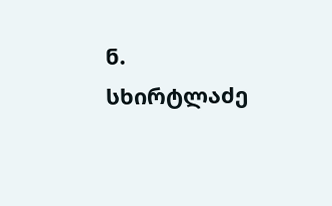ნ. სხირტლაძე